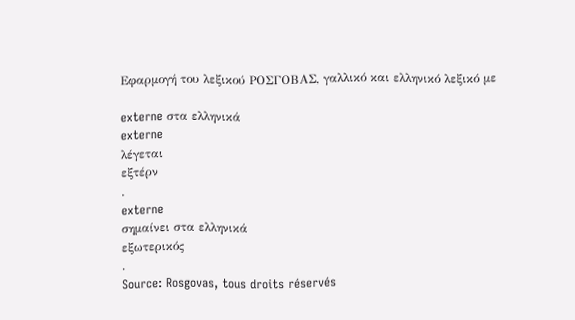Εφαρμογή του λεξικού ΡΟΣΓΟΒΑΣ, γαλλικό και ελληνικό λεξικό με

externe στα ελληνικά
externe
λέγεται
εξτέρν
.
externe
σημαίνει στα ελληνικά
εξωτερικός
.
Source: Rosgovas, tous droits réservés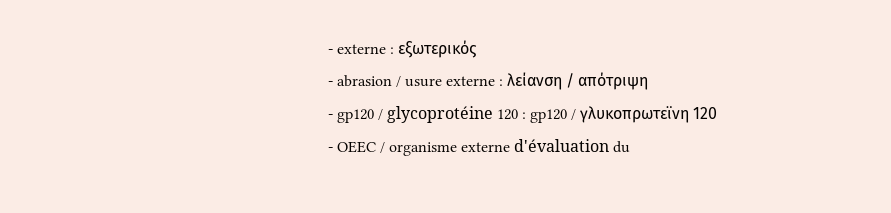- externe : εξωτερικός
- abrasion / usure externe : λείανση / απότριψη
- gp120 / glycoprotéine 120 : gp120 / γλυκοπρωτεϊνη 120
- OEEC / organisme externe d'évaluation du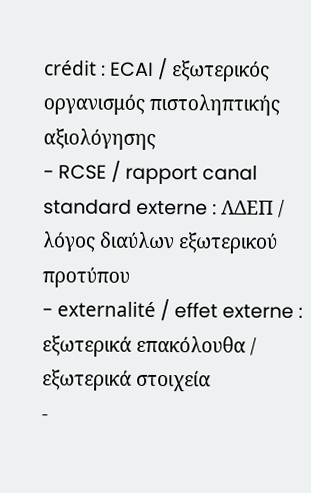crédit : ECAI / εξωτερικός οργανισμός πιστοληπτικής αξιολόγησης
- RCSE / rapport canal standard externe : ΛΔΕΠ / λόγος διαύλων εξωτερικού προτύπου
- externalité / effet externe : εξωτερικά επακόλουθα / εξωτερικά στοιχεία
-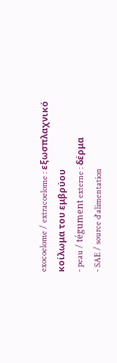exocoelome / extracoelome : εξωσπλαχνικό κοίλωμα του εμβρύου
- peau / tégument externe : δέρμα
- SAE / source d'alimentation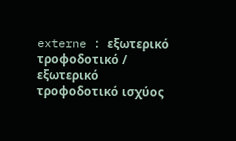externe : εξωτερικό τροφοδοτικό / εξωτερικό τροφοδοτικό ισχύος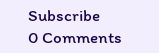Subscribe
0 Comments